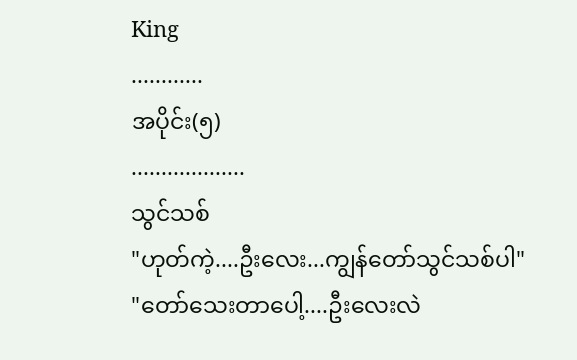King
............
အပိုင်း(၅)
...................
သွင်သစ်
"ဟုတ်ကဲ့....ဦးလေး...ကျွန်တော်သွင်သစ်ပါ"
"တော်သေးတာပေါ့....ဦးလေးလဲ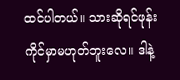ထင်ပါတယ်။ သားဆိုရင်ဖုန်းကိုင်မှာမဟုတ်ဘူးလေ။ ဒါနဲ့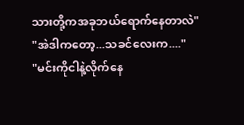သားတို့ကအခုဘယ်ရောက်နေတာလဲ"
"အဲဒါကတော့...သခင်လေးက...."
"မင်းကိုငါနဲ့လိုက်နေ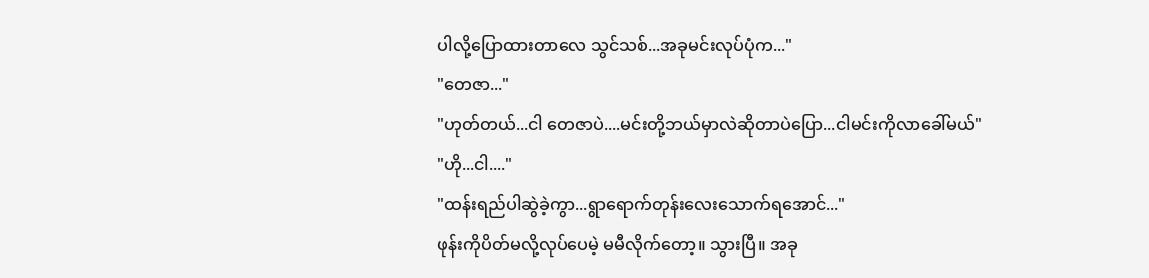ပါလို့ပြောထားတာလေ သွင်သစ်...အခုမင်းလုပ်ပုံက..."
"တေဇာ..."
"ဟုတ်တယ်...ငါ တေဇာပဲ....မင်းတို့ဘယ်မှာလဲဆိုတာပဲပြော...ငါမင်းကိုလာခေါ်မယ်"
"ဟို...ငါ...."
"ထန်းရည်ပါဆွဲခဲ့ကွာ...ရွာရောက်တုန်းလေးသောက်ရအောင်..."
ဖုန်းကိုပိတ်မလို့လုပ်ပေမဲ့ မမီလိုက်တော့။ သွားပြီ။ အခု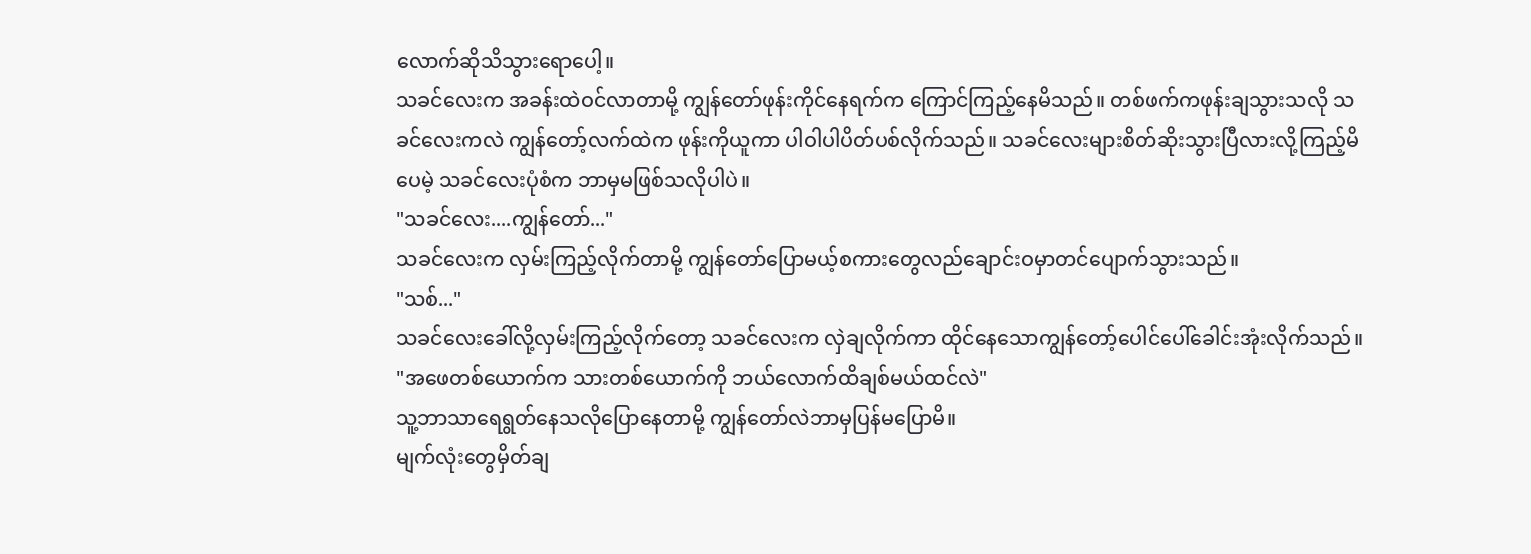လောက်ဆိုသိသွားရောပေါ့။
သခင်လေးက အခန်းထဲဝင်လာတာမို့ ကျွန်တော်ဖုန်းကိုင်နေရက်က ကြောင်ကြည့်နေမိသည်။ တစ်ဖက်ကဖုန်းချသွားသလို သခင်လေးကလဲ ကျွန်တော့်လက်ထဲက ဖုန်းကိုယူကာ ပါဝါပါပိတ်ပစ်လိုက်သည်။ သခင်လေးများစိတ်ဆိုးသွားပြီလားလို့ကြည့်မိပေမဲ့ သခင်လေးပုံစံက ဘာမှမဖြစ်သလိုပါပဲ။
"သခင်လေး....ကျွန်တော်..."
သခင်လေးက လှမ်းကြည့်လိုက်တာမို့ ကျွန်တော်ပြောမယ့်စကားတွေလည်ချောင်းဝမှာတင်ပျောက်သွားသည်။
"သစ်..."
သခင်လေးခေါ်လို့လှမ်းကြည့်လိုက်တော့ သခင်လေးက လှဲချလိုက်ကာ ထိုင်နေသောကျွန်တော့်ပေါင်ပေါ်ခေါင်းအုံးလိုက်သည်။
"အဖေတစ်ယောက်က သားတစ်ယောက်ကို ဘယ်လောက်ထိချစ်မယ်ထင်လဲ"
သူ့ဘာသာရေရွတ်နေသလိုပြောနေတာမို့ ကျွန်တော်လဲဘာမှပြန်မပြောမိ။
မျက်လုံးတွေမှိတ်ချ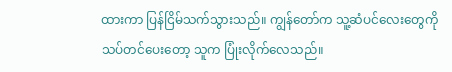ထားကာ ပြန်ငြိမ်သက်သွားသည်။ ကျွန်တော်က သူ့ဆံပင်လေးတွေကိုသပ်တင်ပေးတော့ သူက ပြုံးလိုက်လေသည်။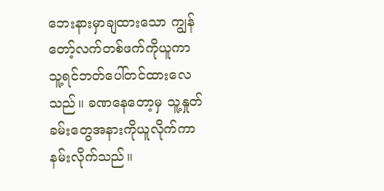ဘေးနားမှာချထားသော ကျွန်တော့်လက်တစ်ဖက်ကိုယူကာ သူ့ရင်ဘတ်ပေါ်တင်ထားလေသည်။ ခဏနေတော့မှ သူ့နှုတ်ခမ်းတွေအနားကိုယူလိုက်ကာ နမ်းလိုက်သည်။